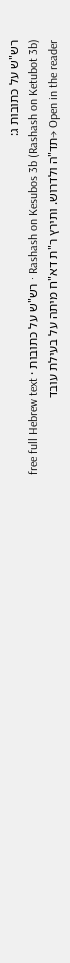רש"ש על כתובות ג:
Rashash on Kesubos 3b (Rashash on Ketubot 3b) · רש"ש על כתובות · free full Hebrew text
Open in the reader →תד"ה ולדרוש. ותירץ ר"ת דא"ח מיתה על בעילת עובד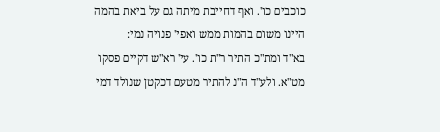כוכבים כו'. ואף דחייבת מיתה גם על ביאת בהמה היינו משום בהמות ממש ואפי' פנויה נמי:
בא"ד ומת"כ התיר ר"ת כו'. עי' רא"ש דקיים פסקו מט"א. ולע"ד ה"נ להתיר מטעם דכקטן שנולד דמי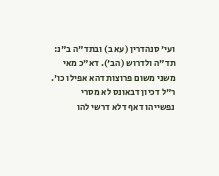ועי' סנהדרין (עא ב) ובתד"ה ב"נ:
תד"ה ולדרוש (הב'). דא"כ מאי משני משום פרוצות דהא אפילו כו'. ר"ל דכיון דבאונס לא מסרי נפשייהו דאף דלא דרשי להו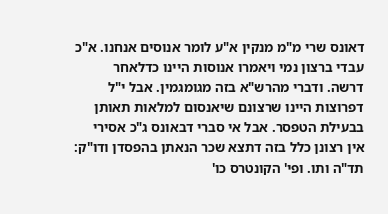דאונס שרי מ"מ מנקין א"ע לומר אנוסים אנחנו. א"כ עבדי ברצון נמי ויאמרו אנוסות היינו כדלאחר דרשה. ודברי מהרש"א בזה מגומגמין. אבל י"ל דפרוצות היינו שרצונם שיאנסום למלאות תאותן בבעילת הטפסר. אבל אי סברי דבאונס ג"כ אסירי אין רצונן כלל בזה דתצא שכר הנאתן בהפסדן ודו"ק:
תד"ה ותו. ופי' הקונטרס כו'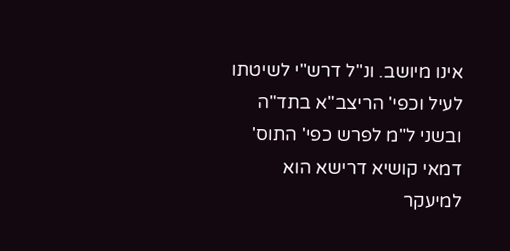אינו מיושב. ונ"ל דרש"י לשיטתו לעיל וכפי' הריצב"א בתד"ה ובשני ל"מ לפרש כפי' התוס' דמאי קושיא דרישא הוא למיעקר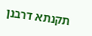תקנתא דרבנן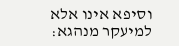וסיפא אינו אלא למיעקר מנהגא: